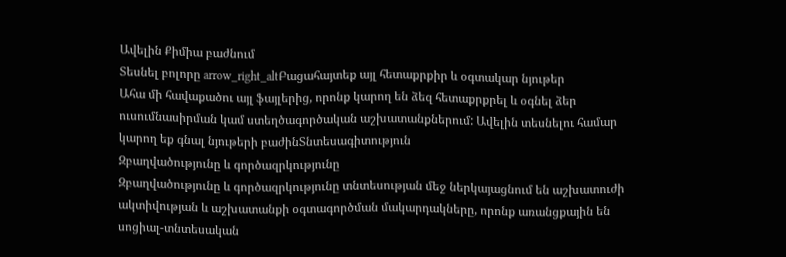Ավելին Քիմիա բաժնում
Տեսնել բոլորը arrow_right_altԲացահայտեք այլ հետաքրքիր և օգտակար նյութեր
Ահա մի հավաքածու այլ ֆայլերից, որոնք կարող են ձեզ հետաքրքրել և օգնել ձեր ուսումնասիրման կամ ստեղծագործական աշխատանքներում: Ավելին տեսնելու համար կարող եք գնալ նյութերի բաժինՏնտեսագիտություն
Զբաղվածությունը և գործազրկությունը
Զբաղվածությունը և գործազրկությունը տնտեսության մեջ ներկայացնում են աշխատուժի ակտիվության և աշխատանքի օգտագործման մակարդակները, որոնք առանցքային են սոցիալ-տնտեսական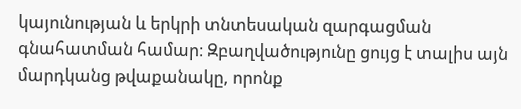կայունության և երկրի տնտեսական զարգացման գնահատման համար։ Զբաղվածությունը ցույց է տալիս այն մարդկանց թվաքանակը, որոնք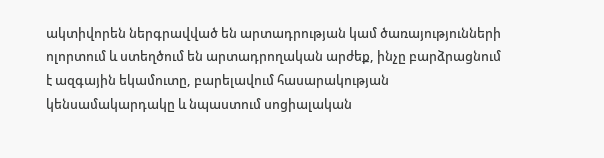ակտիվորեն ներգրավված են արտադրության կամ ծառայությունների ոլորտում և ստեղծում են արտադրողական արժեք, ինչը բարձրացնում է ազգային եկամուտը, բարելավում հասարակության կենսամակարդակը և նպաստում սոցիալական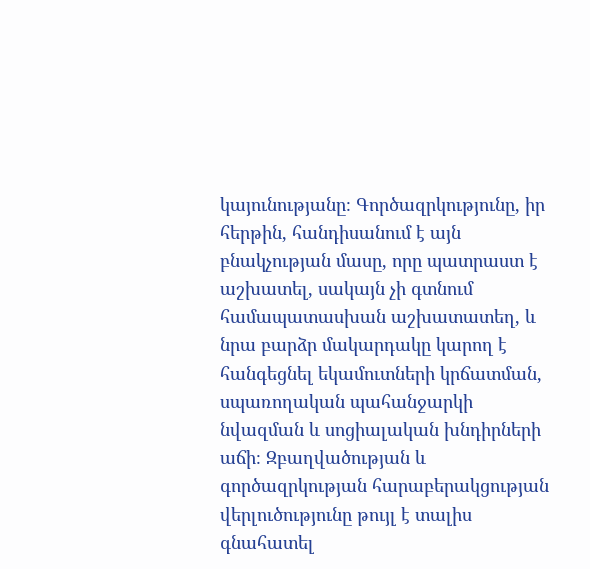կայունությանը։ Գործազրկությունը, իր հերթին, հանդիսանում է այն բնակչության մասը, որը պատրաստ է աշխատել, սակայն չի գտնում համապատասխան աշխատատեղ, և նրա բարձր մակարդակը կարող է հանգեցնել եկամուտների կրճատման, սպառողական պահանջարկի նվազման և սոցիալական խնդիրների աճի։ Զբաղվածության և գործազրկության հարաբերակցության վերլուծությունը թույլ է տալիս գնահատել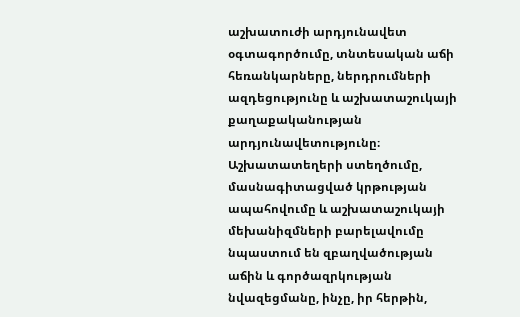աշխատուժի արդյունավետ օգտագործումը, տնտեսական աճի հեռանկարները, ներդրումների ազդեցությունը և աշխատաշուկայի քաղաքականության արդյունավետությունը։ Աշխատատեղերի ստեղծումը, մասնագիտացված կրթության ապահովումը և աշխատաշուկայի մեխանիզմների բարելավումը նպաստում են զբաղվածության աճին և գործազրկության նվազեցմանը, ինչը, իր հերթին,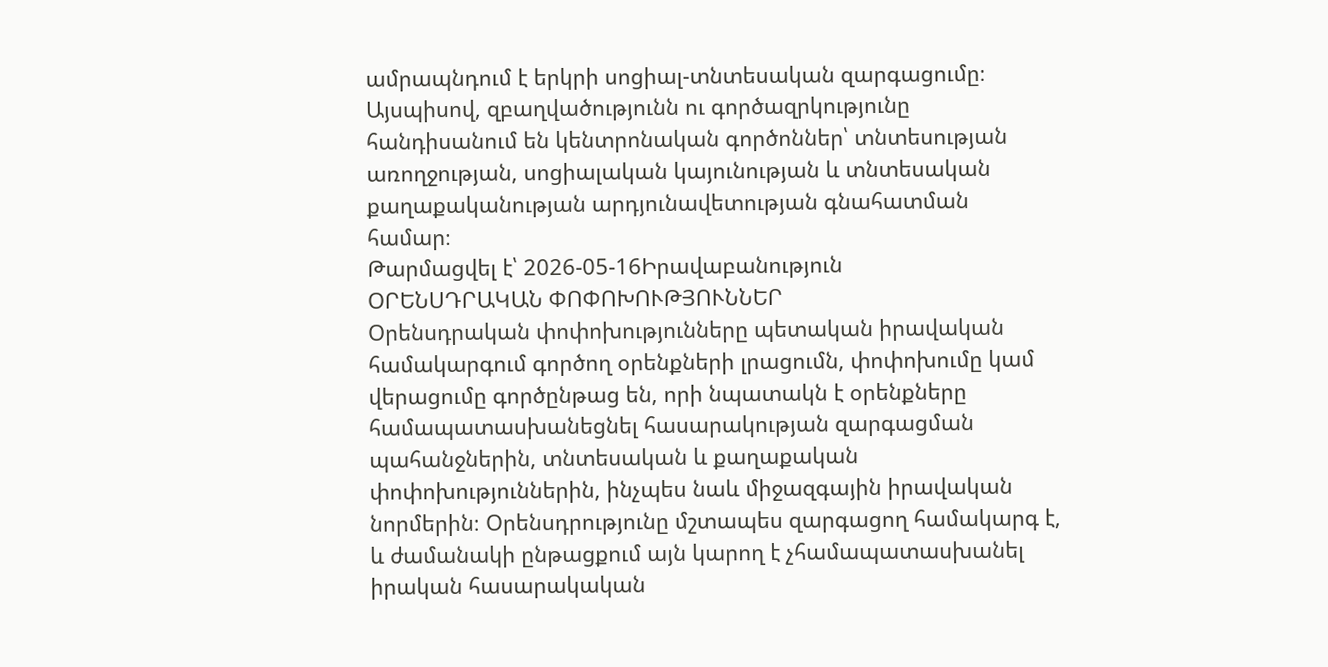ամրապնդում է երկրի սոցիալ-տնտեսական զարգացումը։ Այսպիսով, զբաղվածությունն ու գործազրկությունը հանդիսանում են կենտրոնական գործոններ՝ տնտեսության առողջության, սոցիալական կայունության և տնտեսական քաղաքականության արդյունավետության գնահատման համար։
Թարմացվել է՝ 2026-05-16Իրավաբանություն
ՕՐԵՆՍԴՐԱԿԱՆ ՓՈՓՈԽՈՒԹՅՈՒՆՆԵՐ
Օրենսդրական փոփոխությունները պետական իրավական համակարգում գործող օրենքների լրացումն, փոփոխումը կամ վերացումը գործընթաց են, որի նպատակն է օրենքները համապատասխանեցնել հասարակության զարգացման պահանջներին, տնտեսական և քաղաքական փոփոխություններին, ինչպես նաև միջազգային իրավական նորմերին։ Օրենսդրությունը մշտապես զարգացող համակարգ է, և ժամանակի ընթացքում այն կարող է չհամապատասխանել իրական հասարակական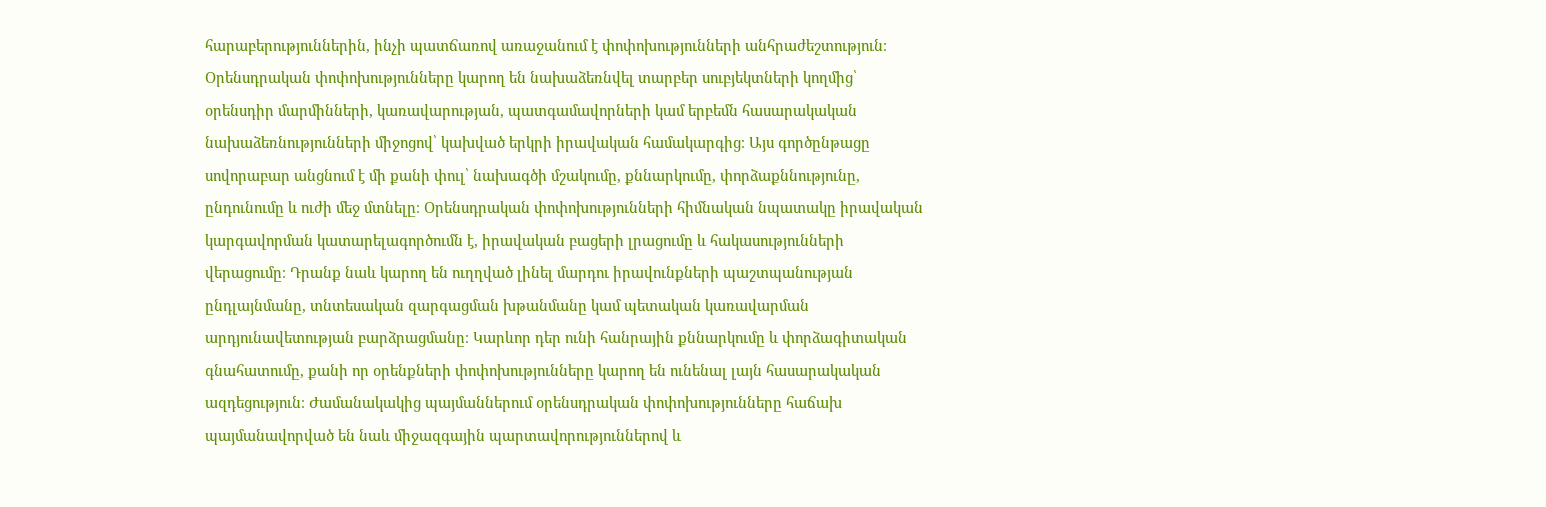հարաբերություններին, ինչի պատճառով առաջանում է փոփոխությունների անհրաժեշտություն։ Օրենսդրական փոփոխությունները կարող են նախաձեռնվել տարբեր սուբյեկտների կողմից՝ օրենսդիր մարմինների, կառավարության, պատգամավորների կամ երբեմն հասարակական նախաձեռնությունների միջոցով՝ կախված երկրի իրավական համակարգից։ Այս գործընթացը սովորաբար անցնում է մի քանի փուլ՝ նախագծի մշակումը, քննարկումը, փորձաքննությունը, ընդունումը և ուժի մեջ մտնելը։ Օրենսդրական փոփոխությունների հիմնական նպատակը իրավական կարգավորման կատարելագործումն է, իրավական բացերի լրացումը և հակասությունների վերացումը։ Դրանք նաև կարող են ուղղված լինել մարդու իրավունքների պաշտպանության ընդլայնմանը, տնտեսական զարգացման խթանմանը կամ պետական կառավարման արդյունավետության բարձրացմանը։ Կարևոր դեր ունի հանրային քննարկումը և փորձագիտական գնահատումը, քանի որ օրենքների փոփոխությունները կարող են ունենալ լայն հասարակական ազդեցություն։ Ժամանակակից պայմաններում օրենսդրական փոփոխությունները հաճախ պայմանավորված են նաև միջազգային պարտավորություններով և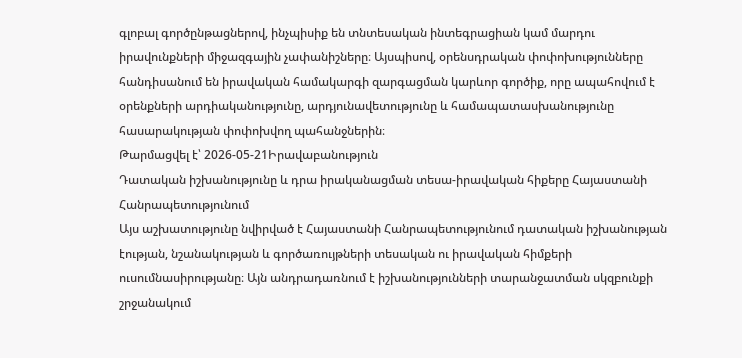գլոբալ գործընթացներով, ինչպիսիք են տնտեսական ինտեգրացիան կամ մարդու իրավունքների միջազգային չափանիշները։ Այսպիսով, օրենսդրական փոփոխությունները հանդիսանում են իրավական համակարգի զարգացման կարևոր գործիք, որը ապահովում է օրենքների արդիականությունը, արդյունավետությունը և համապատասխանությունը հասարակության փոփոխվող պահանջներին։
Թարմացվել է՝ 2026-05-21Իրավաբանություն
Դատական իշխանությունը և դրա իրականացման տեսա-իրավական հիքերը Հայաստանի Հանրապետությունում
Այս աշխատությունը նվիրված է Հայաստանի Հանրապետությունում դատական իշխանության էության, նշանակության և գործառույթների տեսական ու իրավական հիմքերի ուսումնասիրությանը։ Այն անդրադառնում է իշխանությունների տարանջատման սկզբունքի շրջանակում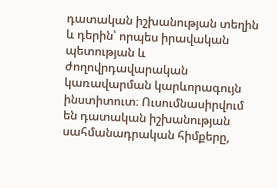դատական իշխանության տեղին և դերին՝ որպես իրավական պետության և ժողովրդավարական կառավարման կարևորագույն ինստիտուտ։ Ուսումնասիրվում են դատական իշխանության սահմանադրական հիմքերը,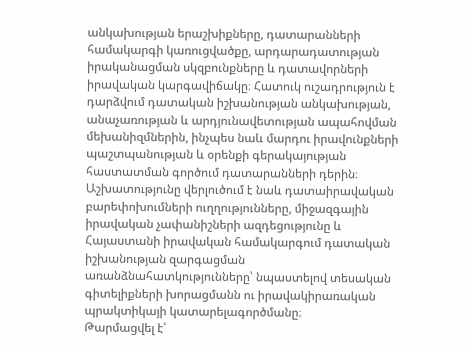անկախության երաշխիքները, դատարանների համակարգի կառուցվածքը, արդարադատության իրականացման սկզբունքները և դատավորների իրավական կարգավիճակը։ Հատուկ ուշադրություն է դարձվում դատական իշխանության անկախության, անաչառության և արդյունավետության ապահովման մեխանիզմներին, ինչպես նաև մարդու իրավունքների պաշտպանության և օրենքի գերակայության հաստատման գործում դատարանների դերին։ Աշխատությունը վերլուծում է նաև դատաիրավական բարեփոխումների ուղղությունները, միջազգային իրավական չափանիշների ազդեցությունը և Հայաստանի իրավական համակարգում դատական իշխանության զարգացման առանձնահատկությունները՝ նպաստելով տեսական գիտելիքների խորացմանն ու իրավակիրառական պրակտիկայի կատարելագործմանը։
Թարմացվել է՝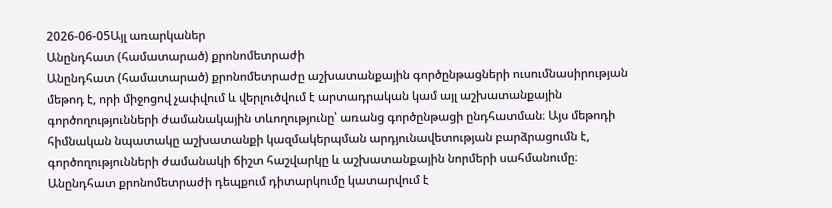2026-06-05Այլ առարկաներ
Անընդհատ (համատարած) քրոնոմետրաժի
Անընդհատ (համատարած) քրոնոմետրաժը աշխատանքային գործընթացների ուսումնասիրության մեթոդ է, որի միջոցով չափվում և վերլուծվում է արտադրական կամ այլ աշխատանքային գործողությունների ժամանակային տևողությունը՝ առանց գործընթացի ընդհատման։ Այս մեթոդի հիմնական նպատակը աշխատանքի կազմակերպման արդյունավետության բարձրացումն է, գործողությունների ժամանակի ճիշտ հաշվարկը և աշխատանքային նորմերի սահմանումը։ Անընդհատ քրոնոմետրաժի դեպքում դիտարկումը կատարվում է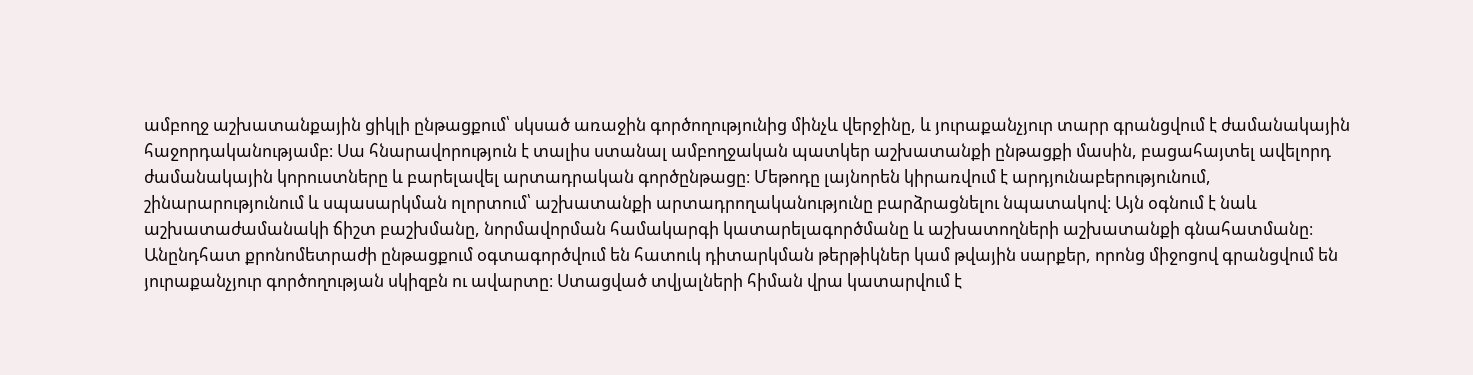ամբողջ աշխատանքային ցիկլի ընթացքում՝ սկսած առաջին գործողությունից մինչև վերջինը, և յուրաքանչյուր տարր գրանցվում է ժամանակային հաջորդականությամբ։ Սա հնարավորություն է տալիս ստանալ ամբողջական պատկեր աշխատանքի ընթացքի մասին, բացահայտել ավելորդ ժամանակային կորուստները և բարելավել արտադրական գործընթացը։ Մեթոդը լայնորեն կիրառվում է արդյունաբերությունում, շինարարությունում և սպասարկման ոլորտում՝ աշխատանքի արտադրողականությունը բարձրացնելու նպատակով։ Այն օգնում է նաև աշխատաժամանակի ճիշտ բաշխմանը, նորմավորման համակարգի կատարելագործմանը և աշխատողների աշխատանքի գնահատմանը։ Անընդհատ քրոնոմետրաժի ընթացքում օգտագործվում են հատուկ դիտարկման թերթիկներ կամ թվային սարքեր, որոնց միջոցով գրանցվում են յուրաքանչյուր գործողության սկիզբն ու ավարտը։ Ստացված տվյալների հիման վրա կատարվում է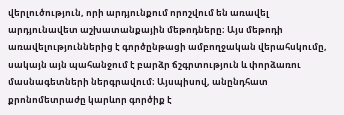վերլուծություն, որի արդյունքում որոշվում են առավել արդյունավետ աշխատանքային մեթոդները։ Այս մեթոդի առավելություններից է գործընթացի ամբողջական վերահսկումը, սակայն այն պահանջում է բարձր ճշգրտություն և փորձառու մասնագետների ներգրավում։ Այսպիսով, անընդհատ քրոնոմետրաժը կարևոր գործիք է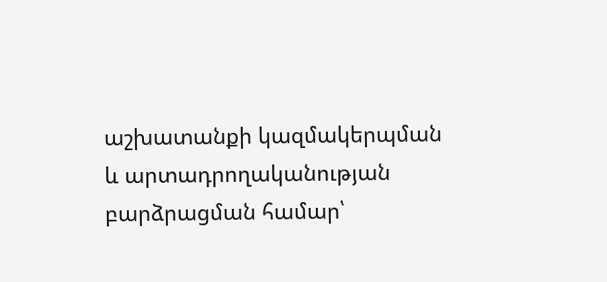աշխատանքի կազմակերպման և արտադրողականության բարձրացման համար՝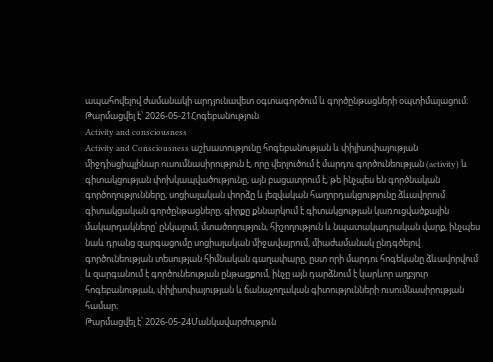ապահովելով ժամանակի արդյունավետ օգտագործում և գործընթացների օպտիմալացում։
Թարմացվել է՝ 2026-05-21Հոգեբանություն
Activity and consciousness
Activity and Consciousness աշխատությունը հոգեբանության և փիլիսոփայության միջդիսցիպլինար ուսումնասիրություն է, որը վերլուծում է մարդու գործունեության (activity) և գիտակցության փոխկապվածությունը, այն բացատրում է, թե ինչպես են գործնական գործողությունները, սոցիալական փորձը և լեզվական հաղորդակցությունը ձևավորում գիտակցական գործընթացները, գիրքը քննարկում է գիտակցության կառուցվածքային մակարդակները՝ ընկալում, մտածողություն, հիշողություն և նպատակադրական վարք, ինչպես նաև դրանց զարգացումը սոցիալական միջավայրում, միաժամանակ ընդգծելով գործունեության տեսության հիմնական գաղափարը, ըստ որի մարդու հոգեկանը ձևավորվում և զարգանում է գործունեության ընթացքում, ինչը այն դարձնում է կարևոր աղբյուր հոգեբանության, փիլիսոփայության և ճանաչողական գիտությունների ուսումնասիրության համար։
Թարմացվել է՝ 2026-05-24Մանկավարժություն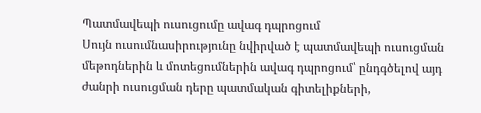Պատմավեպի ուսուցումը ավագ դպրոցում
Սույն ուսումնասիրությունը նվիրված է պատմավեպի ուսուցման մեթոդներին և մոտեցումներին ավագ դպրոցում՝ ընդգծելով այդ ժանրի ուսուցման դերը պատմական գիտելիքների,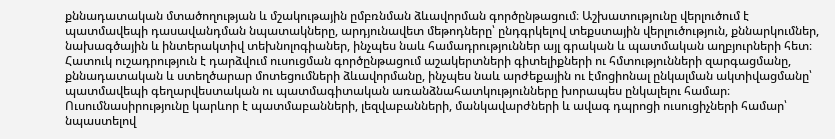քննադատական մտածողության և մշակութային ըմբռնման ձևավորման գործընթացում։ Աշխատությունը վերլուծում է պատմավեպի դասավանդման նպատակները, արդյունավետ մեթոդները՝ ընդգրկելով տեքստային վերլուծություն, քննարկումներ, նախագծային և ինտերակտիվ տեխնոլոգիաներ, ինչպես նաև համադրություններ այլ գրական և պատմական աղբյուրների հետ։ Հատուկ ուշադրություն է դարձվում ուսուցման գործընթացում աշակերտների գիտելիքների ու հմտությունների զարգացմանը, քննադատական և ստեղծարար մոտեցումների ձևավորմանը, ինչպես նաև արժեքային ու էմոցիոնալ ընկալման ակտիվացմանը՝ պատմավեպի գեղարվեստական ու պատմագիտական առանձնահատկությունները խորապես ընկալելու համար։ Ուսումնասիրությունը կարևոր է պատմաբանների, լեզվաբանների, մանկավարժների և ավագ դպրոցի ուսուցիչների համար՝ նպաստելով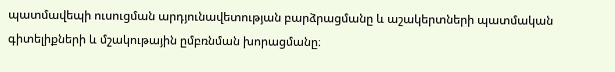պատմավեպի ուսուցման արդյունավետության բարձրացմանը և աշակերտների պատմական գիտելիքների և մշակութային ըմբռնման խորացմանը։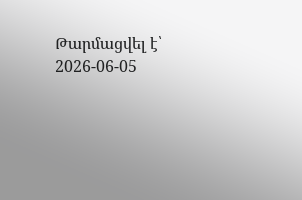Թարմացվել է՝ 2026-06-05